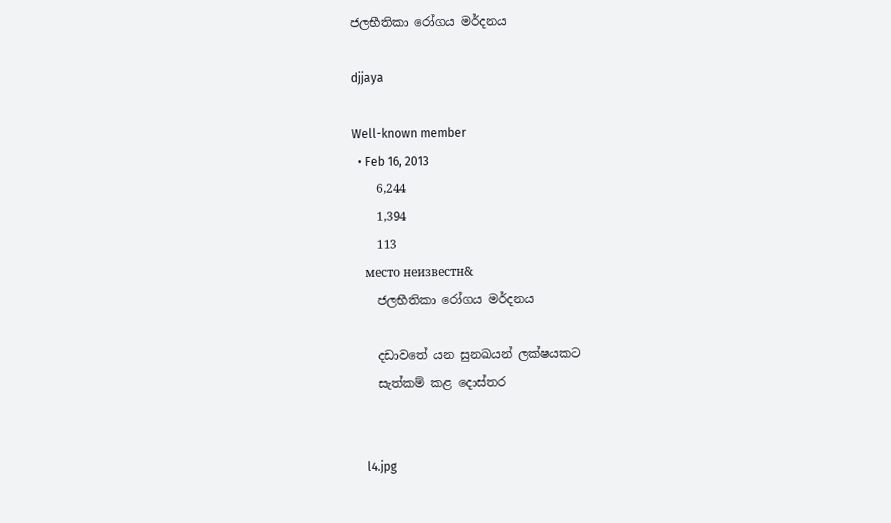ජලභීතිකා රෝගය මර්දනය

djjaya

Well-known member
  • Feb 16, 2013
    6,244
    1,394
    113
    место неизвестн&
    ජලභීතිකා රෝගය මර්දනය

    දඩාවතේ යන සුනඛයන් ලක්‌ෂයකට
    සැත්කම් කළ දොස්‌තර


    l4.jpg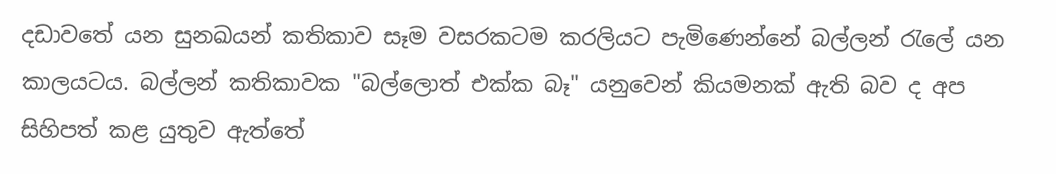දඩාවතේ යන සුනඛයන් කතිකාව සෑම වසරකටම කරලියට පැමිණෙන්නේ බල්ලන් රැලේ යන කාලයටය. බල්ලන් කතිකාවක "බල්ලොත් එක්‌ක බෑ" යනුවෙන් කියමනක්‌ ඇති බව ද අප සිහිපත් කළ යුතුව ඇත්තේ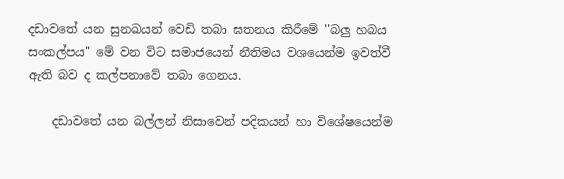දඩාවතේ යන සුනඛයන් වෙඩි තබා ඝතනය කිරීමේ ''බලු හබය සංකල්පය'' මේ වන විට සමාජයෙන් නීතිමය වශයෙන්ම ඉවත්වී ඇති බව ද කල්පනාවේ තබා ගෙනය.

    දඩාවතේ යන බල්ලන් නිසාවෙන් පදිකයන් හා විශේෂයෙන්ම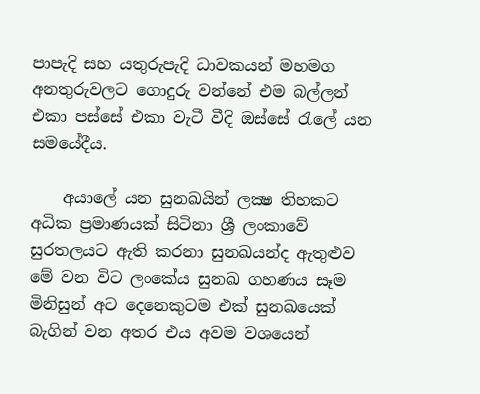පාපැදි සහ යතුරුපැදි ධාවකයන් මහමග අනතුරුවලට ගොදුරු වන්නේ එම බල්ලන් එකා පස්‌සේ එකා වැටී වීදි ඔස්‌සේ රැලේ යන සමයේදීය.

    අයාලේ යන සුනඛයින් ලක්‍ෂ තිහකට අධික ප්‍රමාණයක්‌ සිටිනා ශ්‍රී ලංකාවේ සුරතලයට ඇති කරනා සුනඛයන්ද ඇතුළුව මේ වන විට ලංකේය සුනඛ ගහණය සෑම මිනිසුන් අට දෙනෙකුටම එක්‌ සුනඛයෙක්‌ බැගින් වන අතර එය අවම වශයෙන්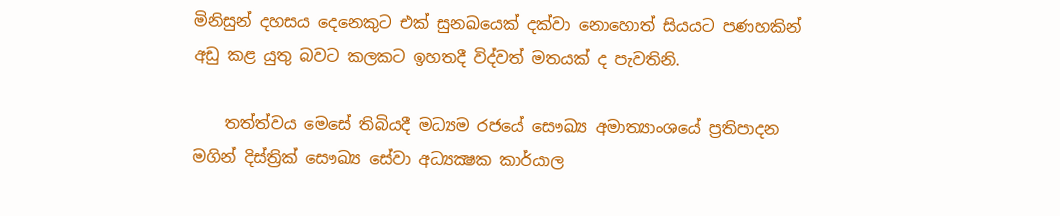මිනිසුන් දහසය දෙනෙකුට එක්‌ සුනඛයෙක්‌ දක්‌වා නොහොත් සියයට පණහකින් අඩු කළ යුතු බවට කලකට ඉහතදී විද්වත් මතයක්‌ ද පැවතිනි.

    තත්ත්වය මෙසේ තිබියදී මධ්‍යම රජයේ සෞඛ්‍ය අමාත්‍යාංශයේ ප්‍රතිපාදන මගින් දිස්‌ත්‍රික්‌ සෞඛ්‍ය සේවා අධ්‍යක්‍ෂක කාර්යාල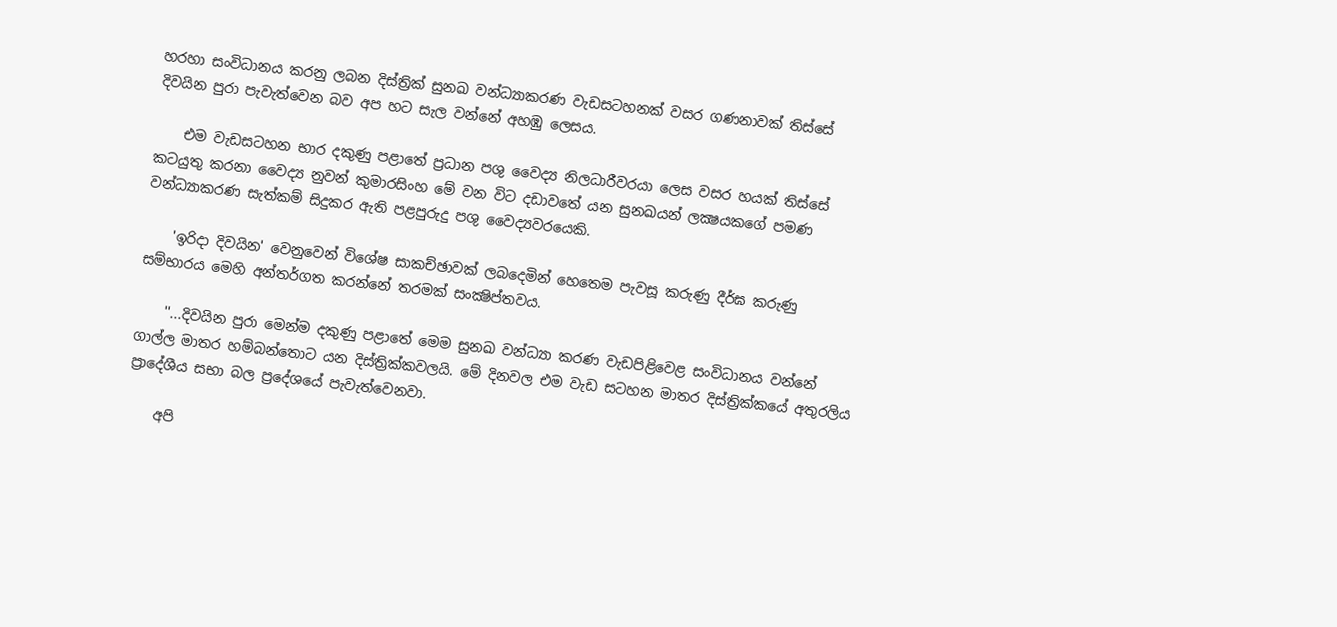හරහා සංවිධානය කරනු ලබන දිස්‌ත්‍රික්‌ සුනඛ වන්ධ්‍යාකරණ වැඩසටහනක්‌ වසර ගණනාවක්‌ තිස්‌සේ දිවයින පුරා පැවැත්වෙන බව අප හට සැල වන්නේ අහඹු ලෙසය.

    එම වැඩසටහන භාර දකුණු පළාතේ ප්‍රධාන පශු වෛද්‍ය නිලධාරීවරයා ලෙස වසර හයක්‌ තිස්‌සේ කටයුතු කරනා වෛද්‍ය නුවන් කුමාරසිංහ මේ වන විට දඩාවතේ යන සුනඛයන් ලක්‍ෂයකගේ පමණ වන්ධ්‍යාකරණ සැත්කම් සිදුකර ඇති පළපුරුදු පශු වෛද්‍යවරයෙකි.

    'ඉරිදා දිවයින' වෙනුවෙන් විශේෂ සාකච්ඡාවක්‌ ලබදෙමින් හෙතෙම පැවසූ කරුණු දීර්ඝ කරුණු සම්භාරය මෙහි අන්තර්ගත කරන්නේ තරමක්‌ සංක්‍ෂිප්තවය.

    ''...දිවයින පුරා මෙන්ම දකුණු පළාතේ මෙම සුනඛ වන්ධ්‍යා කරණ වැඩපිළිවෙළ සංවිධානය වන්නේ ගාල්ල මාතර හම්බන්තොට යන දිස්‌ත්‍රික්‌කවලයි. මේ දිනවල එම වැඩ සටහන මාතර දිස්‌ත්‍රික්‌කයේ අතුරලිය ප්‍රාදේශීය සභා බල ප්‍රදේශයේ පැවැත්වෙනවා.

    අපි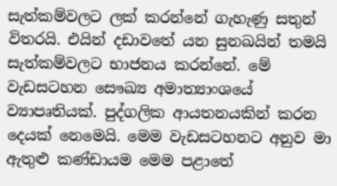සැත්කම්වලට ලක්‌ කරන්නේ ගැහැණු සතුන් විතරයි. එයින් දඩාවතේ යන සුනඛයින් තමයි සැත්කම්වලට භාජනය කරන්නේ. මේ වැඩසටහන සෞඛ්‍ය අමාත්‍යාංශයේ ව්‍යාපෘතියක්‌. පුද්ගලික ආයතනයකින් කරන දෙයක්‌ නෙමෙයි. මෙම වැඩසටහනට අනුව මා ඇතුළු කණ්‌ඩායම මෙම පළාතේ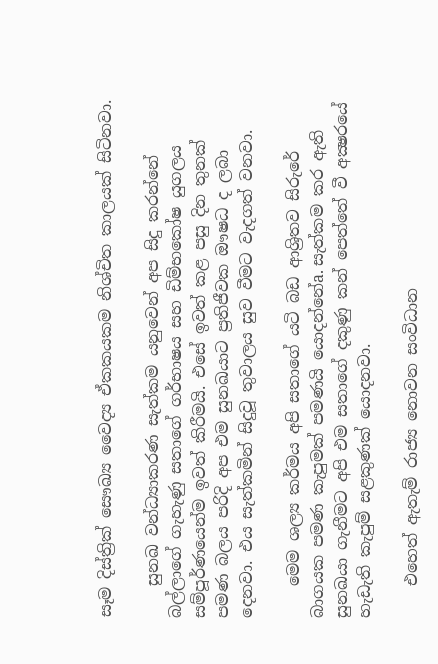සෑම දිස්‌ත්‍රික්‌ සෞඛ්‍ය වෛද්‍ය ඒකකයකම නිශ්චිත කාලයක්‌ සිටිනවා.

    සුනඛ වන්ධ්‍යාකරණ සැත්කම යනුවෙන් අප සිදු කරන්නේ බල්ලාගේ ගැහැණු සතාගේ ගර්භාෂය සහ ඩිම්භකෝෂ යුගලය සම්පූර්ණයෙන්ම ඉවත් කිරීමයි. එසේ ඉවත් කළ පසු දින තුනක්‌ පමණ බලය පරිදි අප එම සුනඛයාට ප්‍රතිජීවක ඖෂධ ද ලබා දෙනවා. එය සැත්කමින් සිදුවූ තුවාලය සුව වීමට වැදගත් වනවා.

    මෙම ශල්‍ය කර්මය අපි සතාගේ යටි බඩ ආශ්‍රිතව සිරුරේ බාගයක පමණ කැපුමක්‌ පමණයි යොදන්නේa. සැත්කම කර ඇති සුනඛයා ගැනීමට අපි එම සතාගේ දකුණු කන් පෙත්තේ වී අක්‍ෂරයේ හැඩැති කැපුම් සළකුණක්‌ යොදනවා.

    එහෙත් ඇතැම් රාජ්‍ය නොවන සංවිධාන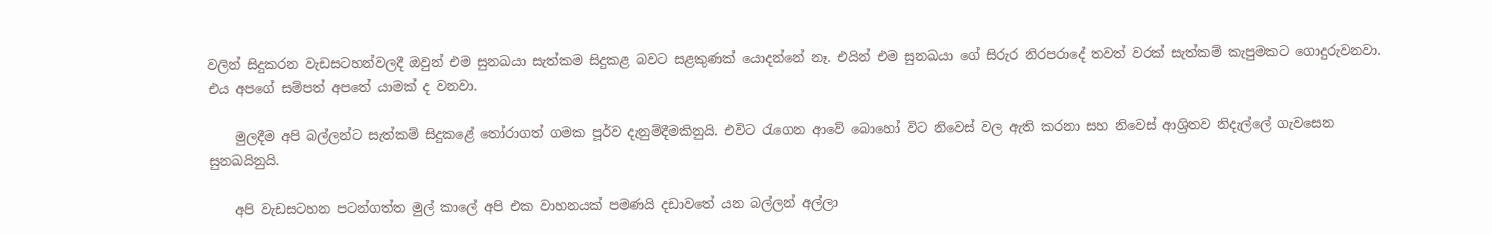වලින් සිදුකරන වැඩසටහන්වලදී ඔවුන් එම සුනඛයා සැත්කම සිදුකළ බවට සළකුණක්‌ යොදන්නේ නෑ. එයින් එම සුනඛයා ගේ සිරුර නිරපරාදේ තවත් වරක්‌ සැත්කම් කැපුමකට ගොදුරුවනවා. එය අපගේ සම්පත් අපතේ යාමක්‌ ද වනවා.

    මුලදීම අපි බල්ලන්ට සැත්කම් සිදුකළේ තෝරාගත් ගමක පූර්ව දැනුම්දීමකිනුයි. එවිට රැගෙන ආවේ බොහෝ විට නිවෙස්‌ වල ඇති කරනා සහ නිවෙස්‌ ආශ්‍රිතව නිදැල්ලේ ගැවසෙන සුනඛයිනුයි.

    අපි වැඩසටහන පටන්ගත්ත මුල් කාලේ අපි එක වාහනයක්‌ පමණයි දඩාවතේ යන බල්ලන් අල්ලා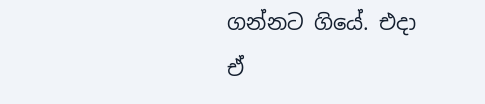ගන්නට ගියේ. එදා ඒ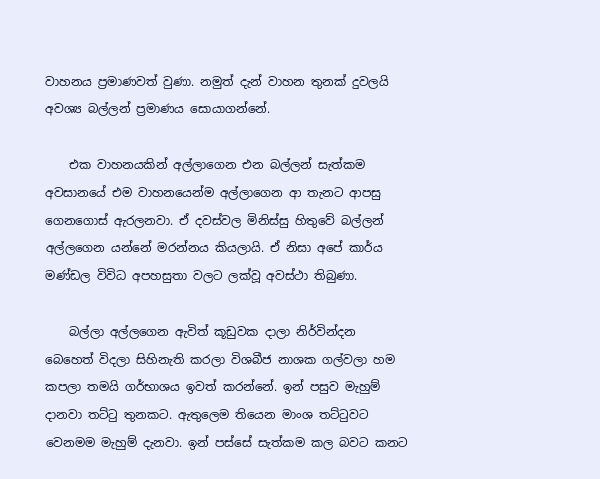වාහනය ප්‍රමාණවත් වුණා. නමුත් දැන් වාහන තුනක්‌ දුවලයි අවශ්‍ය බල්ලන් ප්‍රමාණය සොයාගන්නේ.

    එක වාහනයකින් අල්ලාගෙන එන බල්ලන් සැත්කම අවසානයේ එම වාහනයෙන්ම අල්ලාගෙන ආ තැනට ආපසු ගෙනගොස්‌ ඇරලනවා. ඒ දවස්‌වල මිනිස්‌සු හිතුවේ බල්ලන් අල්ලගෙන යන්නේ මරන්නය කියලායි. ඒ නිසා අපේ කාර්ය මණ්‌ඩල විවිධ අපහසුතා වලට ලක්‌වූ අවස්‌ථා තිබුණා.

    බල්ලා අල්ලගෙන ඇවිත් කූඩුවක දාලා නිර්වින්දන බෙහෙත් විදලා සිහිනැති කරලා විශබීජ නාශක ගල්වලා හම කපලා තමයි ගර්භාශය ඉවත් කරන්නේ. ඉන් පසුව මැහුම් දානවා තට්‌ටු තුනකට. ඇතුලෙම තියෙන මාංශ තට්‌ටුවට වෙනමම මැහුම් දැනවා. ඉන් පස්‌සේ සැත්කම කල බවට කනට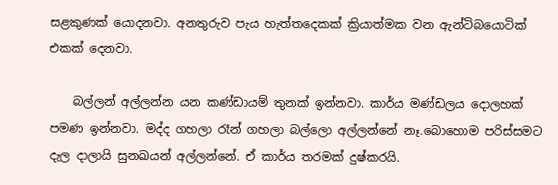සළකුණක්‌ යොදනවා. අනතුරුව පැය හැත්තදෙකක්‌ ක්‍රියාත්මක වන ඇන්ටිබයොටික්‌ එකක්‌ දෙනවා.

    බල්ලන් අල්ලන්න යන කණ්‌ඩායම් තුනක්‌ ඉන්නවා. කාර්ය මණ්‌ඩලය දොලහක්‌ පමණ ඉන්නවා. මද්ද ගහලා රෑන් ගහලා බල්ලො අල්ලන්නේ නෑ.බොහොම පරිස්‌සමට දැල දාලායි සුනඛයන් අල්ලන්නේ. ඒ කාර්ය තරමක්‌ දුෂ්කරයි.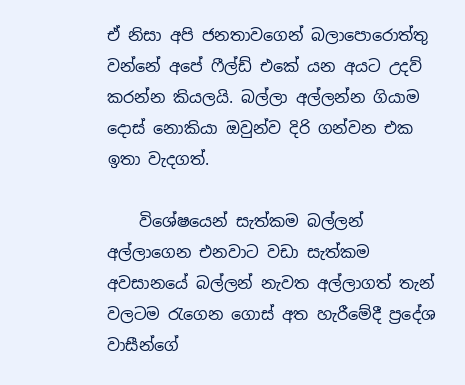ඒ නිසා අපි ජනතාවගෙන් බලාපොරොත්තු වන්නේ අපේ ෆීල්ඩ් එකේ යන අයට උදව් කරන්න කියලයි. බල්ලා අල්ලන්න ගියාම දොස්‌ නොකියා ඔවුන්ව දිරි ගන්වන එක ඉතා වැදගත්.

    විශේෂයෙන් සැත්කම බල්ලන් අල්ලාගෙන එනවාට වඩා සැත්කම අවසානයේ බල්ලන් නැවත අල්ලාගත් තැන් වලටම රැගෙන ගොස්‌ අත හැරීමේදී ප්‍රදේශ වාසීන්ගේ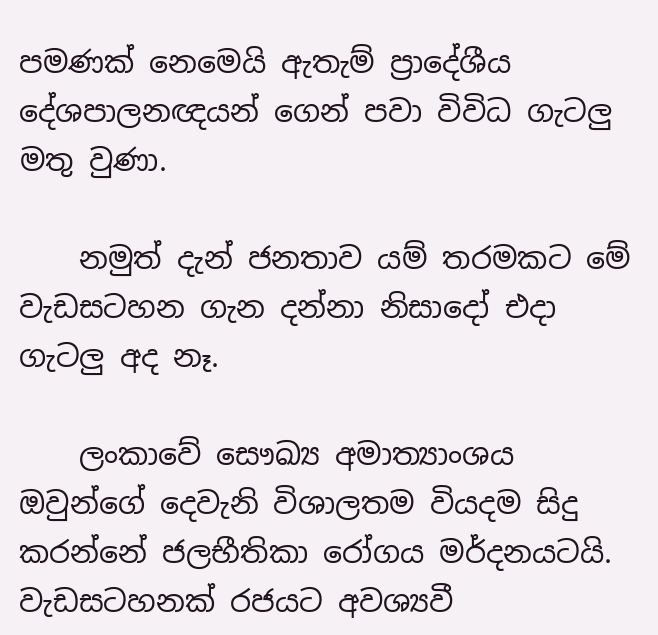පමණක්‌ නෙමෙයි ඇතැම් ප්‍රාදේශීය දේශපාලනඥයන් ගෙන් පවා විවිධ ගැටලු මතු වුණා.

    නමුත් දැන් ජනතාව යම් තරමකට මේ වැඩසටහන ගැන දන්නා නිසාදෝ එදා ගැටලු අද නෑ.

    ලංකාවේ සෞඛ්‍ය අමාත්‍යාංශය ඔවුන්ගේ දෙවැනි විශාලතම වියදම සිදු කරන්නේ ජලභීතිකා රෝගය මර්දනයටයි. වැඩසටහනක්‌ රජයට අවශ්‍යවී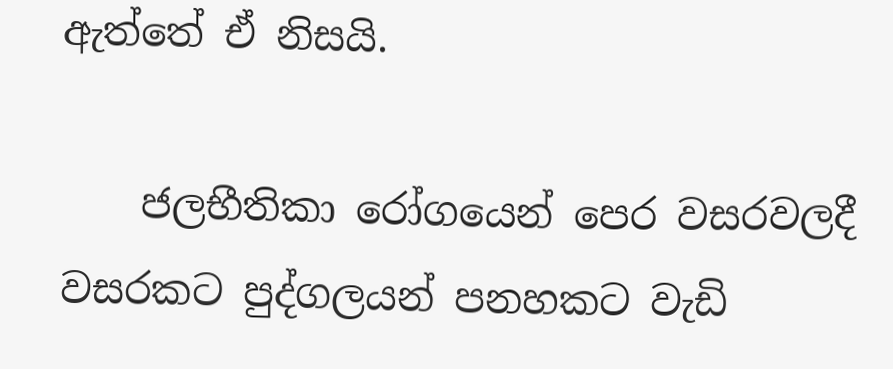ඇත්තේ ඒ නිසයි.

    ජලභීතිකා රෝගයෙන් පෙර වසරවලදී වසරකට පුද්ගලයන් පනහකට වැඩි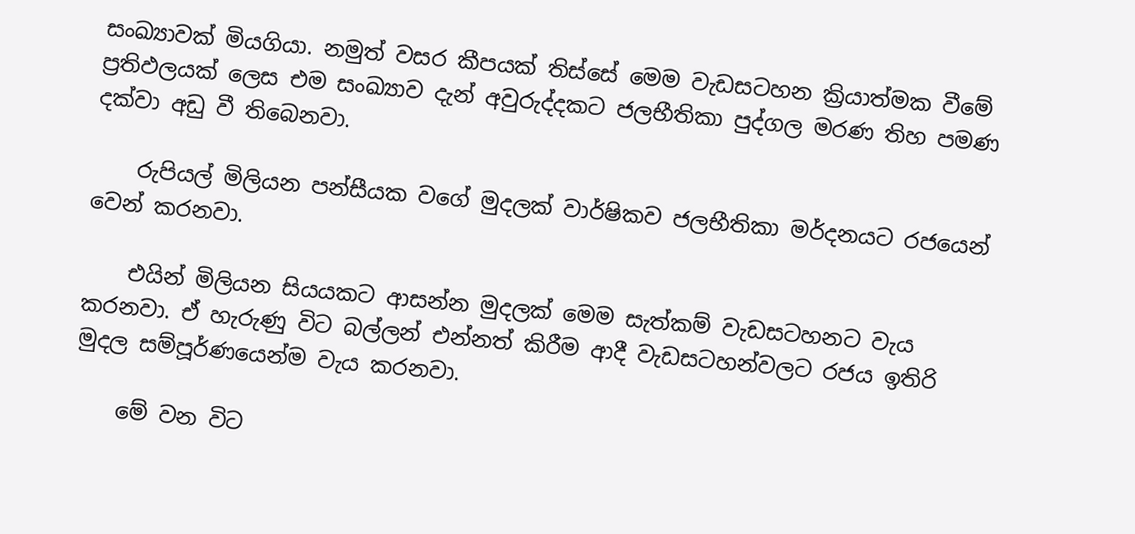සංඛ්‍යාවක්‌ මියගියා. නමුත් වසර කීපයක්‌ තිස්‌සේ මෙම වැඩසටහන ක්‍රියාත්මක වීමේ ප්‍රතිඵලයක්‌ ලෙස එම සංඛ්‍යාව දැන් අවුරුද්දකට ජලභීතිකා පුද්ගල මරණ තිහ පමණ දක්‌වා අඩු වී තිබෙනවා.

    රුපියල් මිලියන පන්සීයක වගේ මුදලක්‌ වාර්ෂිකව ජලභීතිකා මර්දනයට රජයෙන් වෙන් කරනවා.

    එයින් මිලියන සියයකට ආසන්න මුදලක්‌ මෙම සැත්කම් වැඩසටහනට වැය කරනවා. ඒ හැරුණු විට බල්ලන් එන්නත් කිරීම ආදී වැඩසටහන්වලට රජය ඉතිරි මුදල සම්පූර්ණයෙන්ම වැය කරනවා.

    මේ වන විට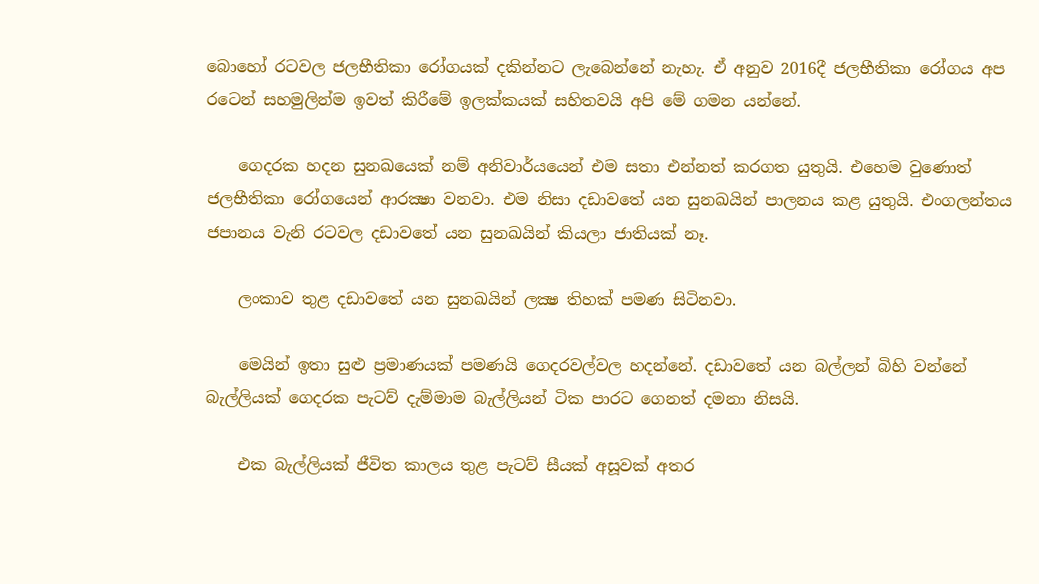බොහෝ රටවල ජලභීතිකා රෝගයක්‌ දකින්නට ලැබෙන්නේ නැහැ. ඒ අනුව 2016දී ජලභීතිකා රෝගය අප රටෙන් සහමුලින්ම ඉවත් කිරීමේ ඉලක්‌කයක්‌ සහිතවයි අපි මේ ගමන යන්නේ.

    ගෙදරක හදන සුනඛයෙක්‌ නම් අනිවාර්යයෙන් එම සතා එන්නත් කරගත යුතුයි. එහෙම වුණොත් ජලභීතිකා රෝගයෙන් ආරක්‍ෂා වනවා. එම නිසා දඩාවතේ යන සුනඛයින් පාලනය කළ යුතුයි. එංගලන්තය ජපානය වැනි රටවල දඩාවතේ යන සුනඛයින් කියලා ජාතියක්‌ නෑ.

    ලංකාව තුළ දඩාවතේ යන සුනඛයින් ලක්‍ෂ තිහක්‌ පමණ සිටිනවා.

    මෙයින් ඉතා සුළු ප්‍රමාණයක්‌ පමණයි ගෙදරවල්වල හදන්නේ. දඩාවතේ යන බල්ලන් බිහි වන්නේ බැල්ලියක්‌ ගෙදරක පැටව් දැම්මාම බැල්ලියන් ටික පාරට ගෙනත් දමනා නිසයි.

    එක බැල්ලියක්‌ ජීවිත කාලය තුළ පැටව් සීයක්‌ අසූවක්‌ අතර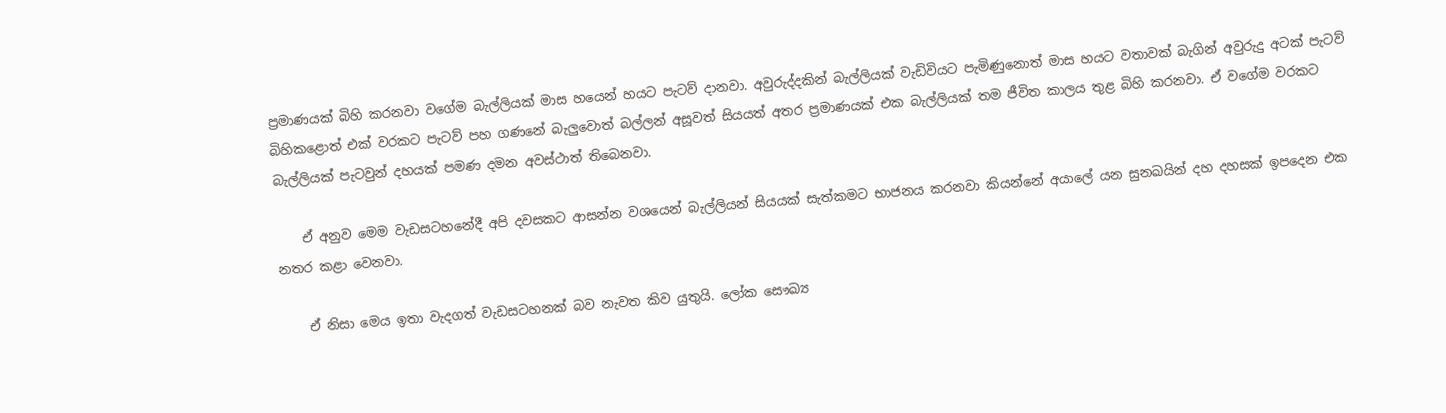ප්‍රමාණයක්‌ බිහි කරනවා වගේම බැල්ලියක්‌ මාස හයෙන් හයට පැටව් දානවා. අවුරුද්දකින් බැල්ලියක්‌ වැඩිවියට පැමිණුනොත් මාස හයට වතාවක්‌ බැගින් අවුරුදු අටක්‌ පැටව් බිහිකළොත් එක්‌ වරකට පැටව් පහ ගණනේ බැලුවොත් බල්ලන් අසූවත් සියයත් අතර ප්‍රමාණයක්‌ එක බැල්ලියක්‌ තම ජීවිත කාලය තුළ බිහි කරනවා. ඒ වගේම වරකට බැල්ලියක්‌ පැටවුන් දහයක්‌ පමණ දමන අවස්‌ථාත් තිබෙනවා.

    ඒ අනුව මෙම වැඩසටහනේදී අපි දවසකට ආසන්න වශයෙන් බැල්ලියන් සියයක්‌ සැත්කමට භාජනය කරනවා කියන්නේ අයාලේ යන සුනඛයින් දහ දහසක්‌ ඉපදෙන එක නතර කළා වෙනවා.

    ඒ නිසා මෙය ඉතා වැදගත් වැඩසටහනක්‌ බව නැවත කිව යුතුයි. ලෝක සෞඛ්‍ය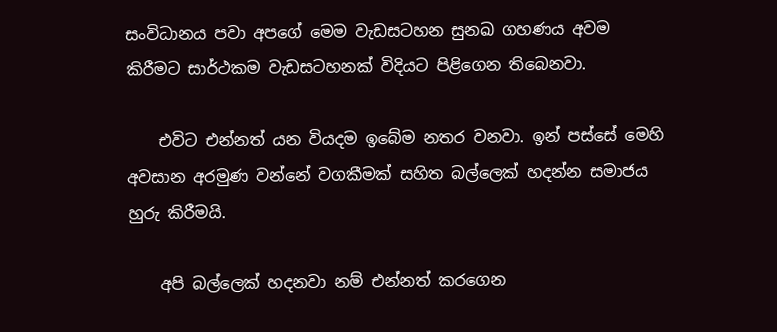සංවිධානය පවා අපගේ මෙම වැඩසටහන සුනඛ ගහණය අවම කිරීමට සාර්ථකම වැඩසටහනක්‌ විදියට පිළිගෙන තිබෙනවා.

    එවිට එන්නත් යන වියදම ඉබේම නතර වනවා. ඉන් පස්‌සේ මෙහි අවසාන අරමුණ වන්නේ වගකීමක්‌ සහිත බල්ලෙක්‌ හදන්න සමාජය හුරු කිරීමයි.

    අපි බල්ලෙක්‌ හදනවා නම් එන්නත් කරගෙන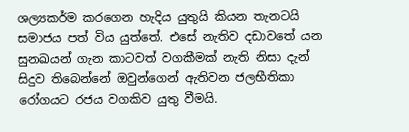ශල්‍යකර්ම කරගෙන හැදිය යුතුයි කියන තැනටයි සමාජය පත් විය යුත්තේ. එසේ නැතිව දඩාවතේ යන සුනඛයන් ගැන කාටවත් වගකීමක්‌ නැති නිසා දැන් සිදුව තිබෙන්නේ ඔවුන්ගෙන් ඇතිවන ජලභීතිකා රෝගයට රජය වගකිව යුතු වීමයි.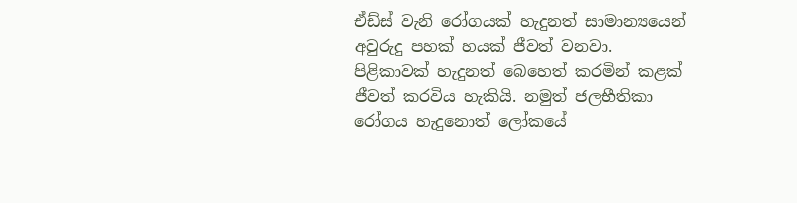ඒඩ්ස්‌ වැනි රෝගයක්‌ හැදුනත් සාමාන්‍යයෙන් අවුරුදු පහක්‌ හයක්‌ ජීවත් වනවා. පිළිකාවක්‌ හැදුනත් බෙහෙත් කරමින් කළක්‌ ජීවත් කරවිය හැකියි. නමුත් ජලභීතිකා රෝගය හැදුනොත් ලෝකයේ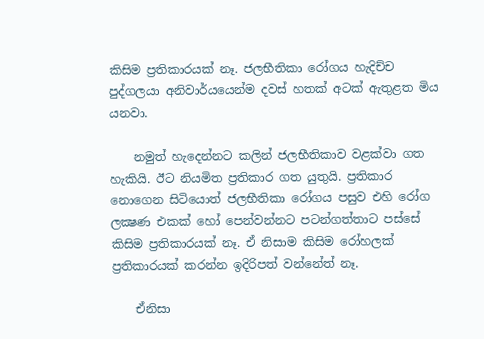කිසිම ප්‍රතිකාරයක්‌ නෑ. ජලභීතිකා රෝගය හැදිච්ච පුද්ගලයා අනිවාර්යයෙන්ම දවස්‌ හතක්‌ අටක්‌ ඇතුළත මිය යනවා.

    නමුත් හැදෙන්නට කලින් ජලභීතිකාව වළක්‌වා ගත හැකියි. ඊට නියමිත ප්‍රතිකාර ගත යුතුයි. ප්‍රතිකාර නොගෙන සිටියොත් ජලභීතිකා රෝගය පසුව එහි රෝග ලක්‍ෂණ එකක්‌ හෝ පෙන්වන්නට පටන්ගත්තාට පස්‌සේ කිසිම ප්‍රතිකාරයක්‌ නෑ. ඒ නිසාම කිසිම රෝහලක්‌ ප්‍රතිකාරයක්‌ කරන්න ඉදිරිපත් වන්නේත් නෑ.

    ඒනිසා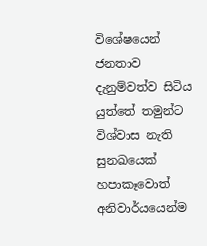විශේෂයෙන් ජනතාව දැනුම්වත්ව සිටිය යුත්තේ තමුන්ට විශ්වාස නැති සුනඛයෙක්‌ හපාකෑවොත් අනිවාර්යයෙන්ම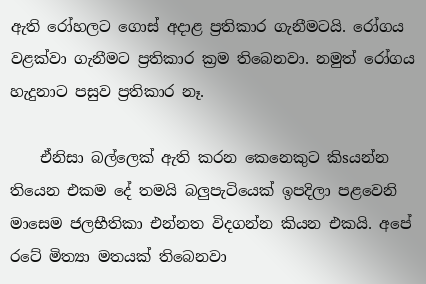ඇති රෝහලට ගොස්‌ අදාළ ප්‍රතිකාර ගැනීමටයි. රෝගය වළක්‌වා ගැනීමට ප්‍රතිකාර ක්‍රම තිබෙනවා. නමුත් රෝගය හැදුනාට පසුව ප්‍රතිකාර නෑ.

    ඒනිසා බල්ලෙක්‌ ඇති කරන කෙනෙකුට කිsයන්න තියෙන එකම දේ තමයි බලුපැටියෙක්‌ ඉපදිලා පළවෙනි මාසෙම ජලභීතිකා එන්නත විදගන්න කියන එකයි. අපේ රටේ මිත්‍යා මතයක්‌ තිබෙනවා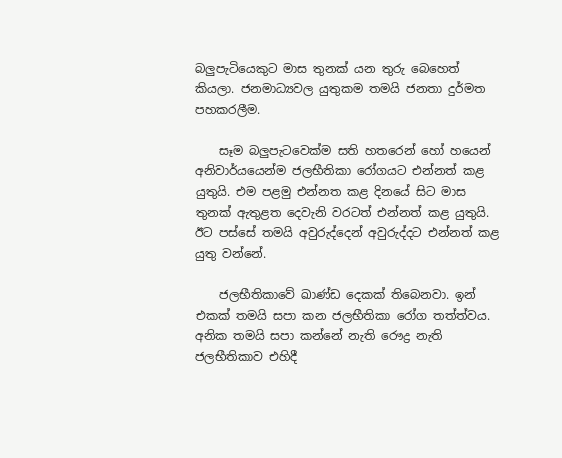බලුපැටියෙකුට මාස තුනක්‌ යන තුරු බෙහෙත් කියලා. ජනමාධ්‍යවල යුතුකම තමයි ජනතා දුර්මත පහකරලීම.

    සෑම බලුපැටවෙක්‌ම සති හතරෙන් හෝ හයෙන් අනිවාර්යයෙන්ම ජලභීතිකා රෝගයට එන්නත් කළ යුතුයි. එම පළමු එන්නත කළ දිනයේ සිට මාස තුනක්‌ ඇතුළත දෙවැනි වරටත් එන්නත් කළ යුතුයි. ඊට පස්‌සේ තමයි අවුරුද්දෙන් අවුරුද්දට එන්නත් කළ යුතු වන්නේ.

    ජලභීතිකාවේ ඛාණ්‌ඩ දෙකක්‌ තිබෙනවා. ඉන් එකක්‌ තමයි සපා කන ජලභීතිකා රෝග තත්ත්වය. අනික තමයි සපා කන්නේ නැති රෞද්‍ර නැති ජලභීතිකාව එහිදී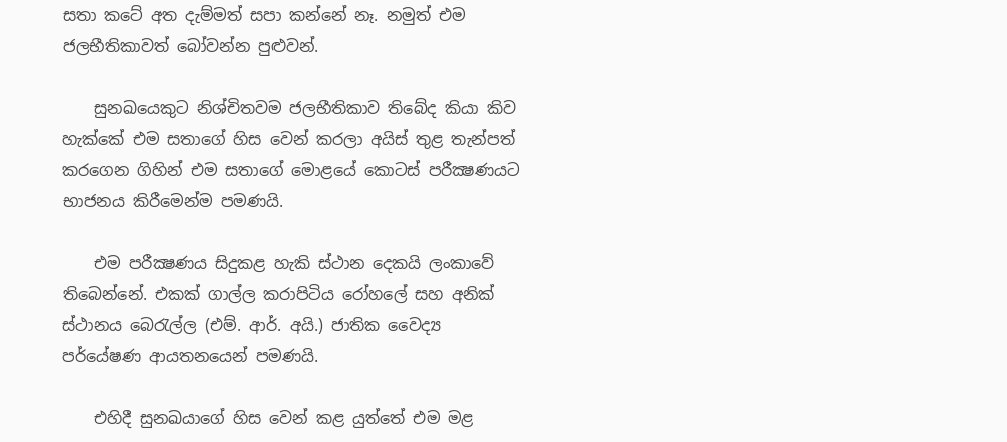සතා කටේ අත දැම්මත් සපා කන්නේ නෑ. නමුත් එම ජලභීතිකාවත් බෝවන්න පුළුවන්.

    සුනඛයෙකුට නිශ්චිතවම ජලභීතිකාව තිබේද කියා කිව හැක්‌කේ එම සතාගේ හිස වෙන් කරලා අයිස්‌ තුළ තැන්පත් කරගෙන ගිහින් එම සතාගේ මොළයේ කොටස්‌ පරීක්‍ෂණයට භාජනය කිරීමෙන්ම පමණයි.

    එම පරීක්‍ෂණය සිදුකළ හැකි ස්‌ථාන දෙකයි ලංකාවේ තිබෙන්නේ. එකක්‌ ගාල්ල කරාපිටිය රෝහලේ සහ අනික්‌ ස්‌ථානය බෙරැල්ල (එම්. ආර්. අයි.) ජාතික වෛද්‍ය පර්යේෂණ ආයතනයෙන් පමණයි.

    එහිදී සුනඛයාගේ හිස වෙන් කළ යුත්තේ එම මළ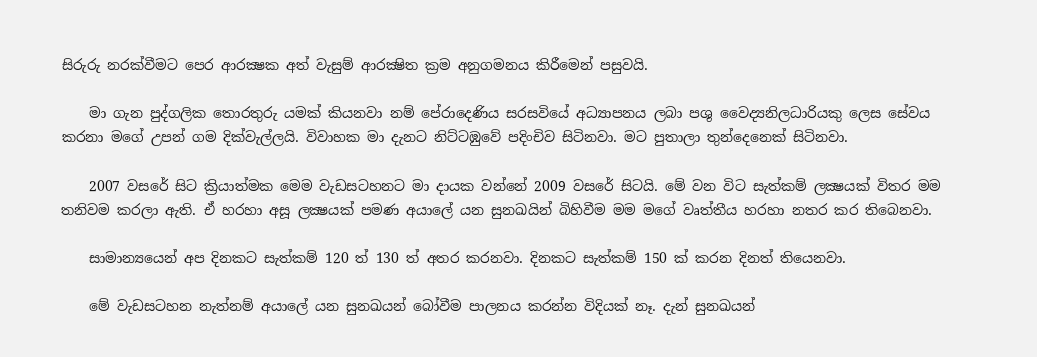සිරුරු නරක්‌වීමට පෙර ආරක්‍ෂක අත් වැසුම් ආරක්‍ෂිත ක්‍රම අනුගමනය කිරීමෙන් පසුවයි.

    මා ගැන පුද්ගලික තොරතුරු යමක්‌ කියනවා නම් පේරාදෙණිය සරසවියේ අධ්‍යාපනය ලබා පශු වෛද්‍යනිලධාරියකු ලෙස සේවය කරනා මගේ උපන් ගම දික්‌වැල්ලයි. විවාහක මා දැනට නිට්‌ටඹුවේ පදිංචිව සිටිනවා. මට පුතාලා තුන්දෙනෙක්‌ සිටිනවා.

    2007 වසරේ සිට ක්‍රියාත්මක මෙම වැඩසටහනට මා දායක වන්නේ 2009 වසරේ සිටයි. මේ වන විට සැත්කම් ලක්‍ෂයක්‌ විතර මම තනිවම කරලා ඇති. ඒ හරහා අසූ ලක්‍ෂයක්‌ පමණ අයාලේ යන සුනඛයින් බිහිවීම මම මගේ වෘත්තීය හරහා නතර කර තිබෙනවා.

    සාමාන්‍යයෙන් අප දිනකට සැත්කම් 120 ත් 130 ත් අතර කරනවා. දිනකට සැත්කම් 150 ක්‌ කරන දිනත් තියෙනවා.

    මේ වැඩසටහන නැත්නම් අයාලේ යන සුනඛයන් බෝවීම පාලනය කරන්න විදියක්‌ නෑ. දැන් සුනඛයන්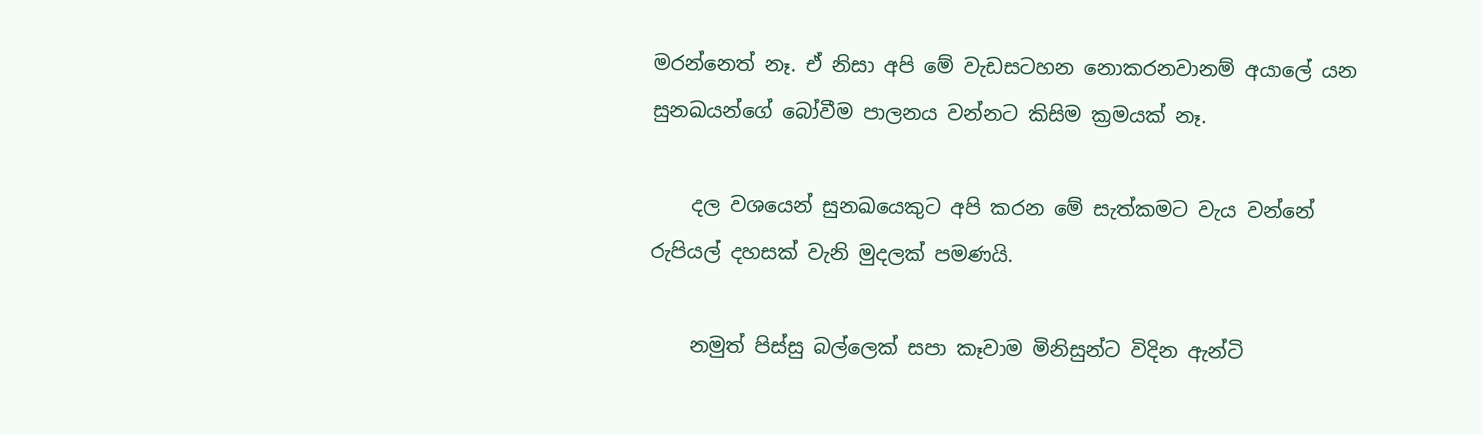මරන්නෙත් නෑ. ඒ නිසා අපි මේ වැඩසටහන නොකරනවානම් අයාලේ යන සුනඛයන්ගේ බෝවීම පාලනය වන්නට කිසිම ක්‍රමයක්‌ නෑ.

    දල වශයෙන් සුනඛයෙකුට අපි කරන මේ සැත්කමට වැය වන්නේ රුපියල් දහසක්‌ වැනි මුදලක්‌ පමණයි.

    නමුත් පිස්‌සු බල්ලෙක්‌ සපා කෑවාම මිනිසුන්ට විදින ඇන්ටි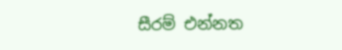සීරම් එන්නත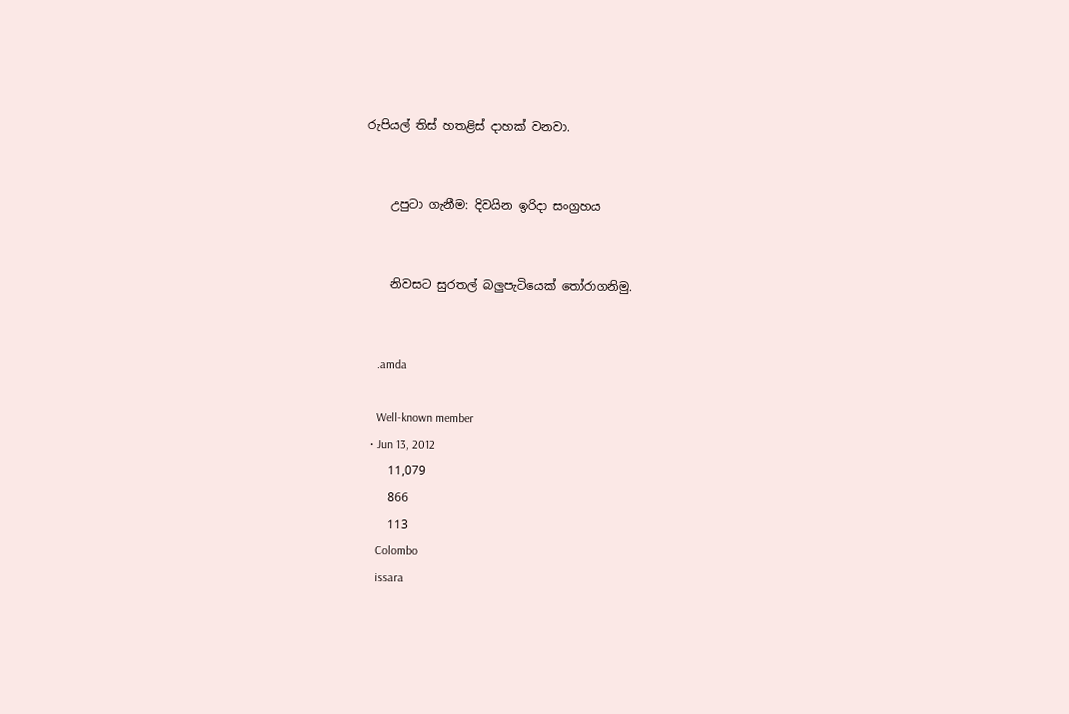රුපියල් තිස්‌ හතළිස්‌ දාහක්‌ වනවා.


    උපුටා ගැනීම: දිවයින ඉරිදා සංග්‍රහය


    නිවසට සුරතල් බලුපැටියෙක් තෝරාගනිමු.


    .amda

    Well-known member
  • Jun 13, 2012
    11,079
    866
    113
    Colombo
    issara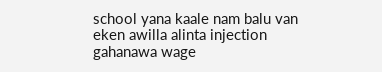school yana kaale nam balu van eken awilla alinta injection gahanawa wage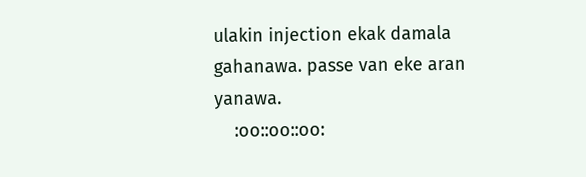ulakin injection ekak damala gahanawa. passe van eke aran yanawa.
    :oo::oo::oo: